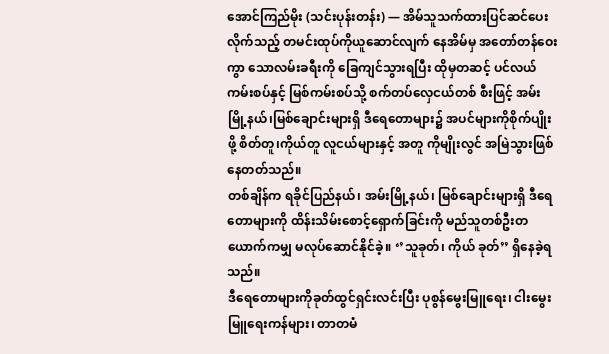အောင်ကြည်မိုး (သင်းပုန်းတန်း) — အိမ်သူသက်ထားပြင်ဆင်ပေးလိုက်သည့် တမင်းထုပ်ကိုယူဆောင်လျက် နေအိမ်မှ အတော်တန်ဝေးကွာ သောလမ်းခရီးကို ခြေကျင်သွားရပြီး ထိုမှတဆင့် ပင်လယ်ကမ်းစပ်နှင့် မြစ်ကမ်းစပ်သို့ စက်တပ်လှေငယ်တစ် စီးဖြင့် အမ်းမြို့နယ်၊မြစ်ချောင်းများရှိ ဒီရေတောများ၌ အပင်များကိုစိုက်ပျိုးဖို့ စိတ်တူ၊ကိုယ်တူ လူငယ်များနှင့် အတူ ကိုမျိုးလွင် အမြဲသွားဖြစ်နေတတ်သည်။
တစ်ချိန်က ရခိုင်ပြည်နယ်၊ အမ်းမြို့နယ်၊ မြစ်ချောင်းများရှိ ဒီရေ တောများကို ထိန်းသိမ်းစောင့်ရှောက်ခြင်းကို မည်သူတစ်ဦးတယောက်ကမျှ မလုပ်ဆောင်နိုင်ခဲ့။ ‘’သူခုတ်၊ ကိုယ် ခုတ်’’ ရှိနေခဲ့ရသည်။
ဒီရေတောများကိုခုတ်ထွင်ရှင်းလင်းပြီး ပုစွန်မွေးမြူရေး၊ ငါးမွေးမြူရေးကန်များ၊ တာတမံ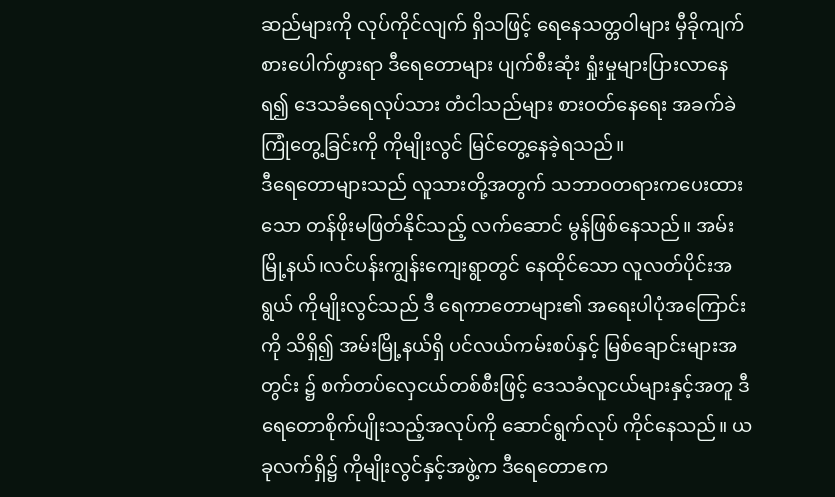ဆည်များကို လုပ်ကိုင်လျက် ရှိသဖြင့် ရေနေသတ္တဝါများ မှီခိုကျက်စားပေါက်ဖွားရာ ဒီရေတောများ ပျက်စီးဆုံး ရှုံးမှုများပြားလာနေရ၍ ဒေသခံရေလုပ်သား တံငါသည်များ စားဝတ်နေရေး အခက်ခဲကြုံတွေ့ခြင်းကို ကိုမျိုးလွင် မြင်တွေ့နေခဲ့ရသည်။
ဒီရေတောများသည် လူသားတို့အတွက် သဘာဝတရားကပေးထားသော တန်ဖိုးမဖြတ်နိုင်သည့် လက်ဆောင် မွန်ဖြစ်နေသည်။ အမ်းမြို့နယ်၊လင်ပန်းကျွန်းကျေးရွာတွင် နေထိုင်သော လူလတ်ပိုင်းအရွယ် ကိုမျိုးလွင်သည် ဒီ ရေကာတောများ၏ အရေးပါပုံအကြောင်းကို သိရှိ၍ အမ်းမြို့နယ်ရှိ ပင်လယ်ကမ်းစပ်နှင့် မြစ်ချောင်းများအတွင်း ၌ စက်တပ်လှေငယ်တစ်စီးဖြင့် ဒေသခံလူငယ်များနှင့်အတူ ဒီရေတောစိုက်ပျိုးသည့်အလုပ်ကို ဆောင်ရွက်လုပ် ကိုင်နေသည်။ ယခုလက်ရှိ၌ ကိုမျိုးလွင်နှင့်အဖွဲ့က ဒီရေတောဧက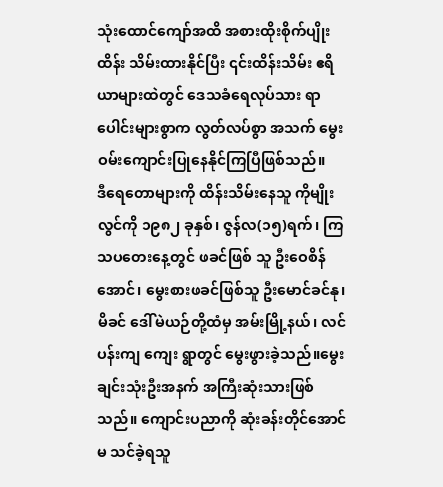သုံးထောင်ကျော်အထိ အစားထိုးစိုက်ပျိုးထိန်း သိမ်းထားနိုင်ပြီး ၎င်းထိန်းသိမ်း ဧရိယာများထဲတွင် ဒေသခံရေလုပ်သား ရာပေါင်းများစွာက လွတ်လပ်စွာ အသက် မွေးဝမ်းကျောင်းပြုနေနိုင်ကြပြီဖြစ်သည်။
ဒီရေတောများကို ထိန်းသိမ်းနေသူ ကိုမျိုးလွင်ကို ၁၉၈၂ ခုနှစ်၊ ဇွန်လ(၁၅)ရက်၊ ကြသပတေးနေ့တွင် ဖခင်ဖြစ် သူ ဦးဝေစိန်အောင်၊ မွေးစားဖခင်ဖြစ်သူ ဦးမောင်ခင်နု၊မိခင် ဒေါ်မဲယဉ်တို့ထံမှ အမ်းမြို့နယ်၊ လင်ပန်းကျ ကျေး ရွာတွင် မွေးဖွားခဲ့သည်။မွေးချင်းသုံးဦးအနက် အကြီးဆုံးသားဖြစ်သည်။ ကျောင်းပညာကို ဆုံးခန်းတိုင်အောင် မ သင်ခဲ့ရသူ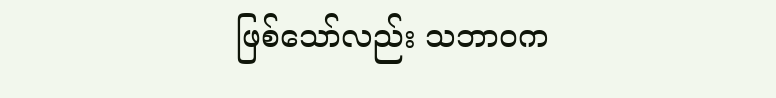ဖြစ်သော်လည်း သဘာ၀က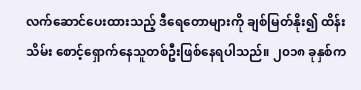လက်ဆောင်ပေးထားသည့် ဒီရေတောများကို ချစ်မြတ်နိုး၍ ထိန်းသိမ်း စောင့်ရှောက်နေသူတစ်ဦးဖြစ်နေရပါသည်။ ၂၀၁၈ ခုနှစ်က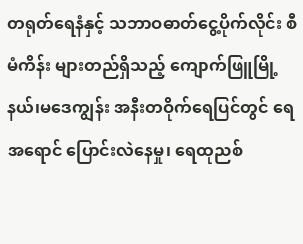တရုတ်ရေနံနှင့် သဘာဝဓာတ်ငွေ့ပိုက်လိုင်း စီမံကိန်း များတည်ရှိသည့် ကျောက်ဖြူမြို့နယ်၊မဒေကျွန်း အနီးတဝိုက်ရေပြင်တွင် ရေအရောင် ပြောင်းလဲနေမှု၊ ရေထုညစ်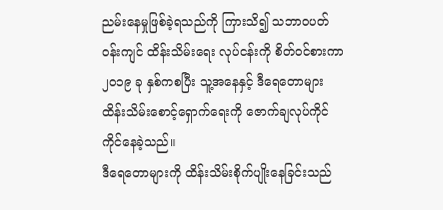ညမ်းနေမှုဖြစ်ခဲ့ရသည်ကို ကြားသိ၍ သဘာဝပတ်ဝန်းကျင် ထိန်းသိမ်းရေး လုပ်ငန်းကို စိတ်ဝင်စားကာ ၂၀၁၉ ခု နှစ်ကစပြီး သူ့အနေနှင့် ဒီရေတောများ ထိန်းသိမ်းစောင့်ရှောက်ရေးကို ဇောက်ချလုပ်ကိုင်ကိုင်နေခဲ့သည်။
ဒီရေတောများကို ထိန်းသိမ်းစိုက်ပျိုးနေခြင်းသည်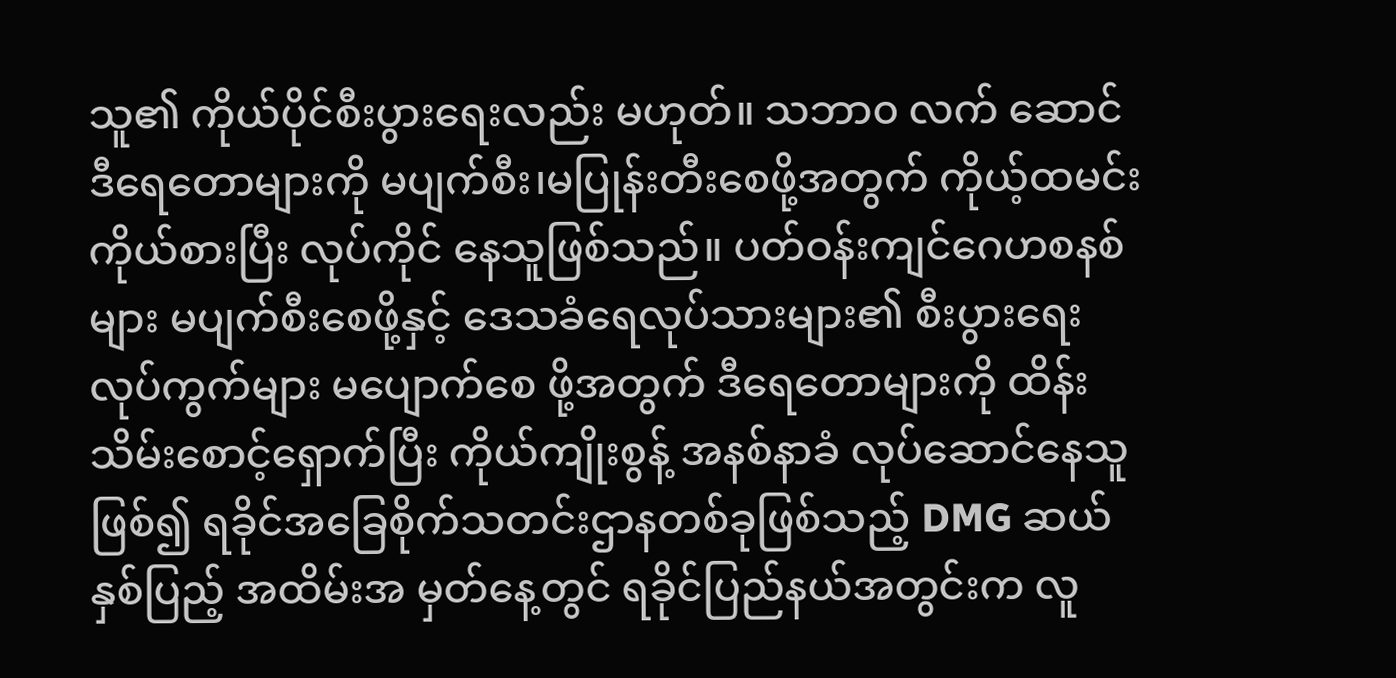သူ၏ ကိုယ်ပိုင်စီးပွားရေးလည်း မဟုတ်။ သဘာ၀ လက် ဆောင် ဒီရေတောများကို မပျက်စီး၊မပြုန်းတီးစေဖို့အတွက် ကိုယ့်ထမင်းကိုယ်စားပြီး လုပ်ကိုင် နေသူဖြစ်သည်။ ပတ်ဝန်းကျင်ဂေဟစနစ်များ မပျက်စီးစေဖို့နှင့် ဒေသခံရေလုပ်သားများ၏ စီးပွားရေးလုပ်ကွက်များ မပျောက်စေ ဖို့အတွက် ဒီရေတောများကို ထိန်းသိမ်းစောင့်ရှောက်ပြီး ကိုယ်ကျိုးစွန့် အနစ်နာခံ လုပ်ဆောင်နေသူဖြစ်၍ ရခိုင်အခြေစိုက်သတင်းဌာနတစ်ခုဖြစ်သည့် DMG ဆယ်နှစ်ပြည့် အထိမ်းအ မှတ်နေ့တွင် ရခိုင်ပြည်နယ်အတွင်းက လူ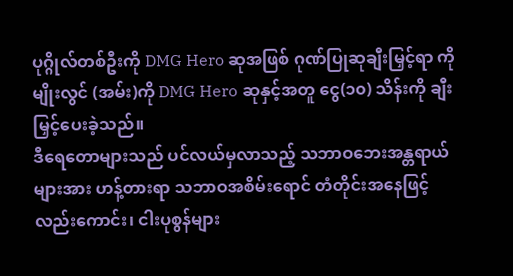ပုဂ္ဂိုလ်တစ်ဦးကို DMG Hero ဆုအဖြစ် ဂုဏ်ပြုဆုချီးမြှင့်ရာ ကိုမျိုးလွင် (အမ်း)ကို DMG Hero ဆုနှင့်အတူ ငွေ(၁၀) သိန်းကို ချီးမြှင့်ပေးခဲ့သည်။
ဒီရေတောများသည် ပင်လယ်မှလာသည့် သဘာဝဘေးအန္တရာယ်များအား ဟန့်တားရာ သဘာဝအစိမ်းရောင် တံတိုင်းအနေဖြင့်လည်းကောင်း၊ ငါးပုစွန်များ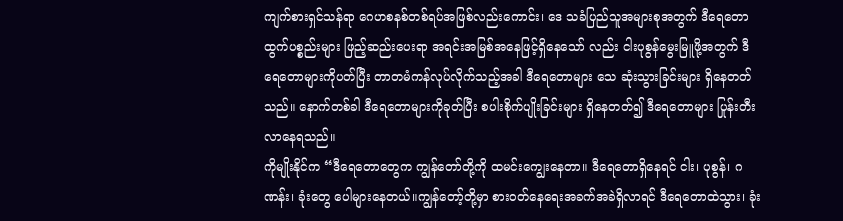ကျက်စားရှင်သန်ရာ ဂေဟစနစ်တစ်ရပ်အဖြစ်လည်းကောင်း၊ ဒေ သခံပြည်သူအများစုအတွက် ဒီရေတောထွက်ပစ္စည်းများ ဖြည့်ဆည်းပေးရာ အရင်းအမြစ်အနေဖြင့်ရှိနေသော် လည်း ငါးပုစွန်မွေးမြူဖို့အတွက် ဒီရေတောများကိုပတ်ပြီး တာတမံကန်လုပ်လိုက်သည့်အခါ ဒီရေတောများ သေ ဆုံးသွားခြင်းများ ရှိနေတတ်သည်။ နောက်တစ်ခါ ဒီရေတောများကိုခုတ်ပြီး စပါးစိုက်ပျိုးခြင်းများ ရှိနေတတ်၍ ဒီရေတောများ ပြုန်းတီးလာနေရသည်။
ကိုမျိုးနိုင်က “ဒီရေတောတွေက ကျွန်တော်တို့ကို ထမင်းကျွေးနေတာ။ ဒီရေတောရှိနေရင် ငါး၊ ပုစွန်၊ ဂဏန်း၊ ခုံးတွေ ပေါများနေတယ်။ကျွန်တော့်တို့မှာ စားဝတ်နေရေးအခက်အခဲရှိလာရင် ဒီရေတောထဲသွား၊ ခုံး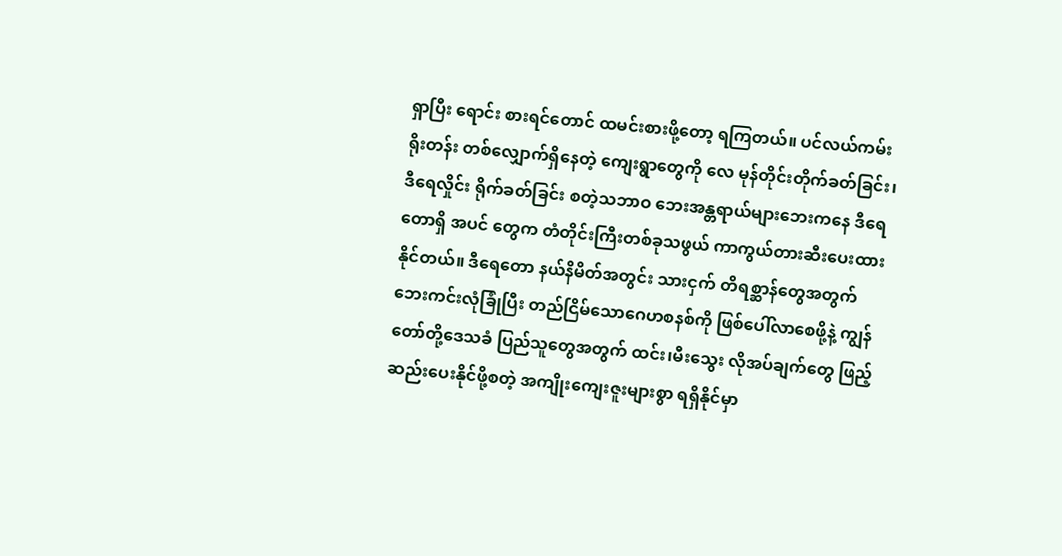ရှာပြီး ရောင်း စားရင်တောင် ထမင်းစားဖို့တော့ ရကြတယ်။ ပင်လယ်ကမ်းရိုးတန်း တစ်လျှောက်ရှိနေတဲ့ ကျေးရွာတွေကို လေ မုန်တိုင်းတိုက်ခတ်ခြင်း၊ ဒီရေလှိုင်း ရိုက်ခတ်ခြင်း စတဲ့သဘာဝ ဘေးအန္တရာယ်များဘေးကနေ ဒီရေတောရှိ အပင် တွေက တံတိုင်းကြီးတစ်ခုသဖွယ် ကာကွယ်တားဆီးပေးထားနိုင်တယ်။ ဒီရေတော နယ်နိမိတ်အတွင်း သားငှက် တိရစ္ဆာန်တွေအတွက် ဘေးကင်းလုံခြုံပြီး တည်ငြိမ်သောဂေဟစနစ်ကို ဖြစ်ပေါ်လာစေဖို့နဲ့ ကျွန်တော်တို့ဒေသခံ ပြည်သူတွေအတွက် ထင်း၊မီးသွေး လိုအပ်ချက်တွေ ဖြည့်ဆည်းပေးနိုင်ဖို့စတဲ့ အကျိုးကျေးဇူးများစွာ ရရှိနိုင်မှာ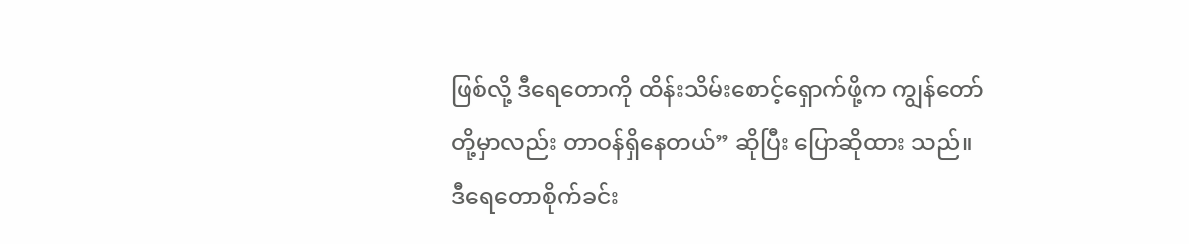ဖြစ်လို့ ဒီရေတောကို ထိန်းသိမ်းစောင့်ရှောက်ဖို့က ကျွန်တော်တို့မှာလည်း တာဝန်ရှိနေတယ်” ဆိုပြီး ပြောဆိုထား သည်။
ဒီရေတောစိုက်ခင်း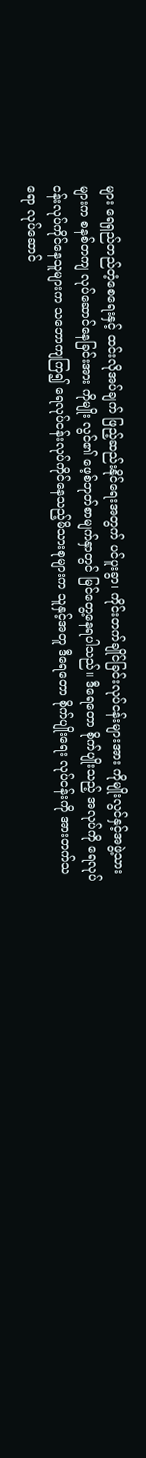များ ရေရှည်တည်တံ့စေရေးနှင့် ထင်းလိုအပ်ချက် ဖြည့်ဆည်းနိုင်ရေးအတွက် ပင်ပူးခွာ၊ ကိုင်းတက်ချိုင်ခြင်းလုပ်ငန်းများအား ကိုမျိုးလွင်နှင့်အဖွဲ့သားများက စနစ်တကျ လုပ်ဆောင်နေခြင်းအား ကိုမျိုး လွင်၏ ဖေ့စ်ဘုတ်စာမျက်နှာတွင် မြင်တွေ့နေရပါသည်။ ဒီရေတော စိုက်ပျိုးသည့် အလုပ်ကို ရေလုပ်ငန်းလုပ်ကိုင်နေသူများက သဘောကျကြ၍ ရေလုပ်ငန်းလုပ်ကိုင်နေသည့်မိသားစုများက သူနှင့်အတူ ဒီရေတော စိုက်ပျိုးရေး လုပ်ငန်းကို အားတက်သရော လုပ်ဆောင်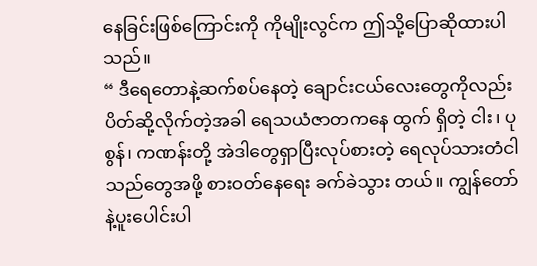နေခြင်းဖြစ်ကြောင်းကို ကိုမျိုးလွင်က ဤသို့ပြောဆိုထားပါသည်။
“ ဒီရေတောနဲ့ဆက်စပ်နေတဲ့ ချောင်းငယ်လေးတွေကိုလည်း ပိတ်ဆို့လိုက်တဲ့အခါ ရေသယံဇာတကနေ ထွက် ရှိတဲ့ ငါး၊ ပုစွန်၊ ကဏန်းတို့ အဲဒါတွေရှာပြီးလုပ်စားတဲ့ ရေလုပ်သားတံငါသည်တွေအဖို့ စားဝတ်နေရေး ခက်ခဲသွား တယ်။ ကျွန်တော်နဲ့ပူးပေါင်းပါ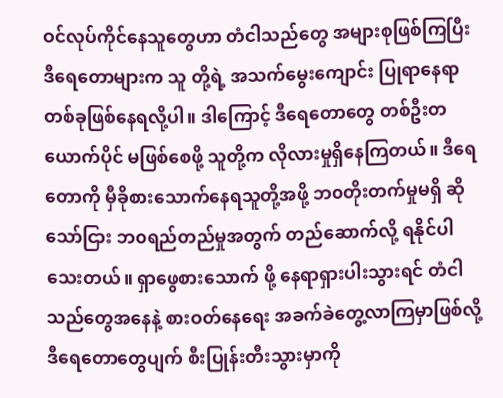ဝင်လုပ်ကိုင်နေသူတွေဟာ တံငါသည်တွေ အများစုဖြစ်ကြပြီး ဒီရေတောများက သူ တို့ရဲ့ အသက်မွေးကျောင်း ပြုရာနေရာ တစ်ခုဖြစ်နေရလို့ပါ။ ဒါကြောင့် ဒီရေတောတွေ တစ်ဦးတယောက်ပိုင် မဖြစ်စေဖို့ သူတို့က လိုလားမှုရှိနေကြတယ်။ ဒီရေတောကို မှီခိုစားသောက်နေရသူတို့အဖို့ ဘ၀တိုးတက်မှုမရှိ ဆိုသော်ငြား ဘ၀ရည်တည်မှုအတွက် တည်ဆောက်လို့ ရနိုင်ပါသေးတယ်။ ရှာဖွေစားသောက် ဖို့ နေရာရှားပါးသွားရင် တံငါသည်တွေအနေနဲ့ စားဝတ်နေရေး အခက်ခဲတွေ့လာကြမှာဖြစ်လို့ ဒီရေတောတွေပျက် စီးပြုန်းတီးသွားမှာကို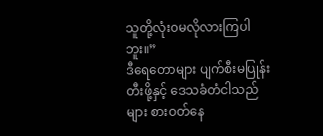သူတို့လုံး၀မလိုလားကြပါဘူး။”
ဒီရေတောများ ပျက်စီးမပြုန်းတီးဖို့နှင့် ဒေသခံတံငါသည်များ စားဝတ်နေ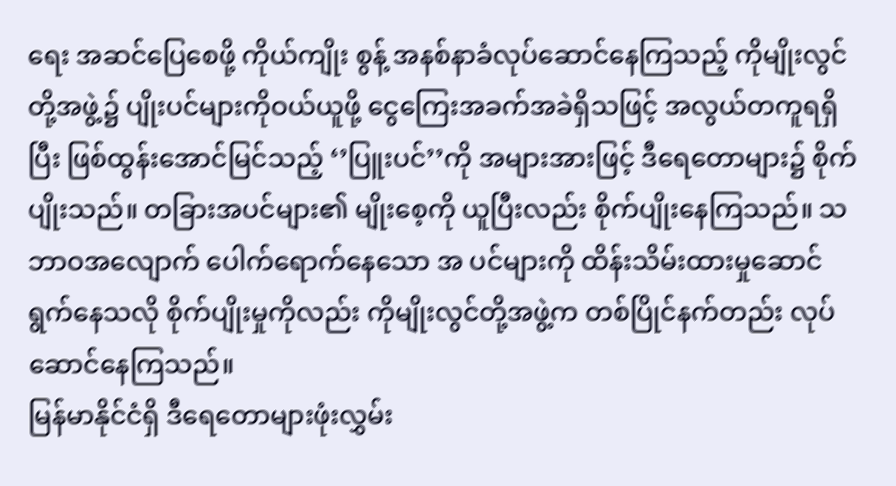ရေး အဆင်ပြေစေဖို့ ကိုယ်ကျိုး စွန့် အနစ်နာခံလုပ်ဆောင်နေကြသည့် ကိုမျိုးလွင်တို့အဖွဲ့၌ ပျိုးပင်များကိုဝယ်ယူဖို့ ငွေကြေးအခက်အခဲရှိသဖြင့် အလွယ်တကူရရှိပြီး ဖြစ်ထွန်းအောင်မြင်သည့် ‘’ပြူးပင်’’ကို အများအားဖြင့် ဒီရေတောများ၌ စိုက်ပျိုးသည်။ တခြားအပင်များ၏ မျိုးစေ့ကို ယူပြီးလည်း စိုက်ပျိုးနေကြသည်။ သဘာဝအလျောက် ပေါက်ရောက်နေသော အ ပင်များကို ထိန်းသိမ်းထားမှုဆောင်ရွက်နေသလို စိုက်ပျိုးမှုကိုလည်း ကိုမျိုးလွင်တို့အဖွဲ့က တစ်ပြိုင်နက်တည်း လုပ်ဆောင်နေကြသည်။
မြန်မာနိုင်ငံရှိ ဒီရေတောများဖုံးလွှမ်း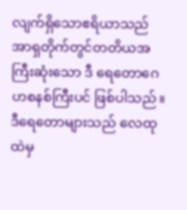လျက်ရှိသောဧရိယာသည် အာရှတိုက်တွင်တတိယအကြီးဆုံးသော ဒီ ရေတောဂေဟစနစ်ကြီးပင် ဖြစ်ပါသည်။ ဒီရေတောများသည် လေထုထဲမှ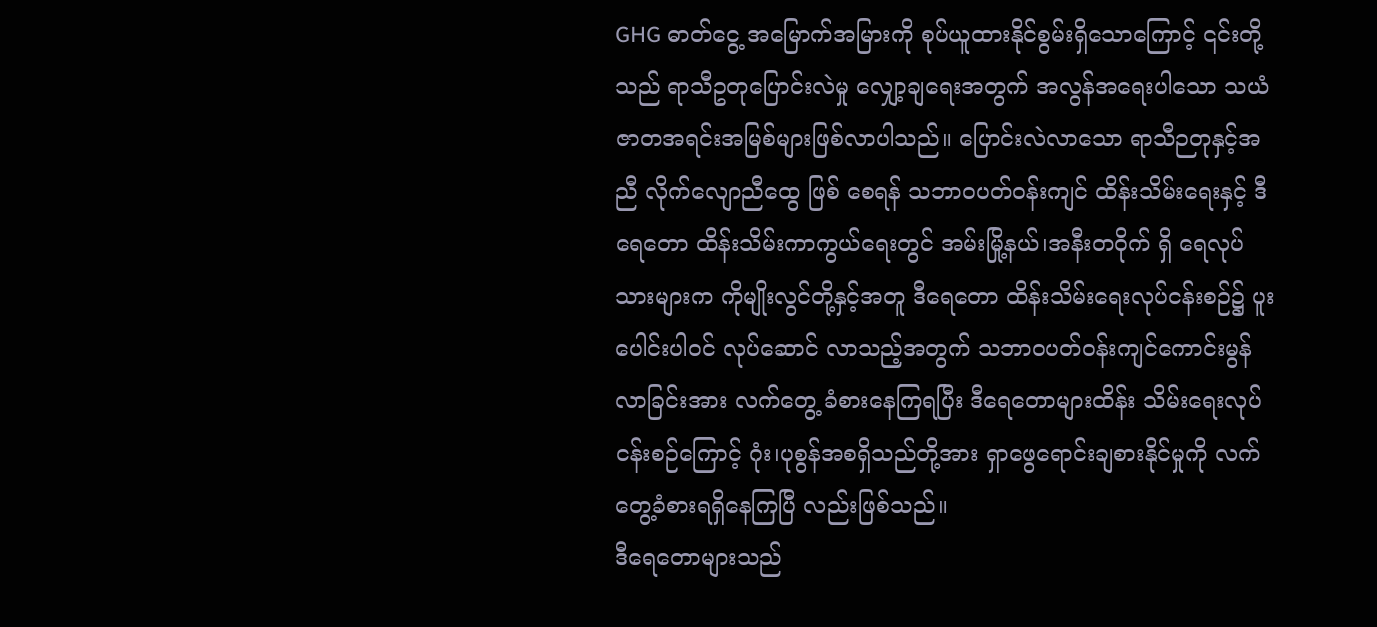GHG ဓာတ်ငွေ့ အမြောက်အမြားကို စုပ်ယူထားနိုင်စွမ်းရှိသောကြောင့် ၎င်းတို့သည် ရာသီဥတုပြောင်းလဲမှု လျှော့ချရေးအတွက် အလွန်အရေးပါသော သယံဇာတအရင်းအမြစ်များဖြစ်လာပါသည်။ ပြောင်းလဲလာသော ရာသီဉတုနှင့်အညီ လိုက်လျောညီထွေ ဖြစ် စေရန် သဘာဝပတ်ဝန်းကျင် ထိန်းသိမ်းရေးနှင့် ဒီရေတော ထိန်းသိမ်းကာကွယ်ရေးတွင် အမ်းမြို့နယ်၊အနီးတ၀ိုက် ရှိ ရေလုပ်သားများက ကိုမျိုးလွင်တို့နှင့်အတူ ဒီရေတော ထိန်းသိမ်းရေးလုပ်ငန်းစဉ်၌ ပူးပေါင်းပါဝင် လုပ်ဆောင် လာသည့်အတွက် သဘာဝပတ်ဝန်းကျင်ကောင်းမွန်လာခြင်းအား လက်တွေ့ ခံစားနေကြရပြီး ဒီရေတောများထိန်း သိမ်းရေးလုပ်ငန်းစဉ်ကြောင့် ဂုံး၊ပုစွန်အစရှိသည်တို့အား ရှာဖွေရောင်းချစားနိုင်မှုကို လက်တွေ့ခံစားရရှိနေကြပြီ လည်းဖြစ်သည်။
ဒီရေတောများသည်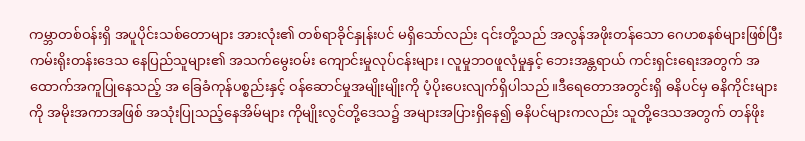ကမ္ဘာတစ်ဝန်းရှိ အပူပိုင်းသစ်တောများ အားလုံး၏ တစ်ရာခိုင်နှုန်းပင် မရှိသော်လည်း ၎င်းတို့သည် အလွန်အဖိုးတန်သော ဂေဟစနစ်များဖြစ်ပြီး ကမ်းရိုးတန်းဒေသ နေပြည်သူများ၏ အသက်မွေးဝမ်း ကျောင်းမှုလုပ်ငန်းများ၊ လူမှုဘဝဖူလုံမှုနှင့် ဘေးအန္တရာယ် ကင်းရှင်းရေးအတွက် အထောက်အကူပြုနေသည့် အ ခြေခံကုန်ပစ္စည်းနှင့် ဝန်ဆောင်မှုအမျိုးမျိုးကို ပံ့ပိုးပေးလျက်ရှိပါသည်။ဒီရေတောအတွင်းရှိ ဓနိပင်မှ ဓနိကိုင်းများ ကို အမိုးအကာအဖြစ် အသုံးပြုသည့်နေအိမ်များ ကိုမျိုးလွင်တို့ဒေသ၌ အများအပြားရှိနေ၍ ဓနိပင်များကလည်း သူတို့ဒေသအတွက် တန်ဖိုး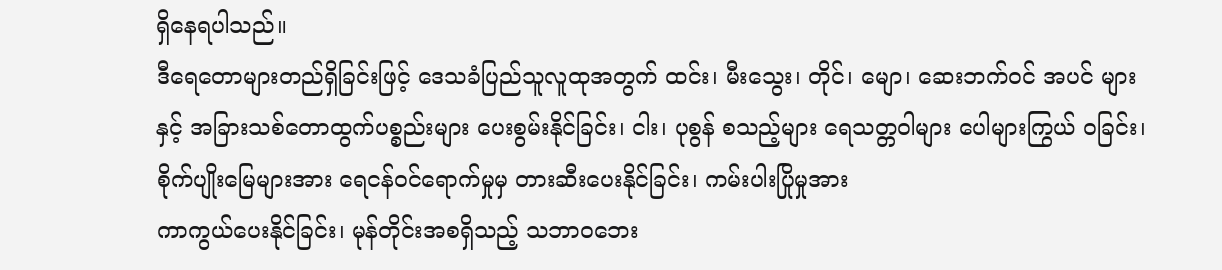ရှိနေရပါသည်။
ဒီရေတောများတည်ရှိခြင်းဖြင့် ဒေသခံပြည်သူလူထုအတွက် ထင်း၊ မီးသွေး၊ တိုင်၊ မျော၊ ဆေးဘက်ဝင် အပင် များနှင့် အခြားသစ်တောထွက်ပစ္စည်းများ ပေးစွမ်းနိုင်ခြင်း၊ ငါး၊ ပုစွန် စသည့်များ ရေသတ္တဝါများ ပေါများကြွယ် ဝခြင်း၊ စိုက်ပျိုးမြေများအား ရေငန်ဝင်ရောက်မှုမှ တားဆီးပေးနိုင်ခြင်း၊ ကမ်းပါးပြိုမှုအား
ကာကွယ်ပေးနိုင်ခြင်း၊ မုန်တိုင်းအစရှိသည့် သဘာဝဘေး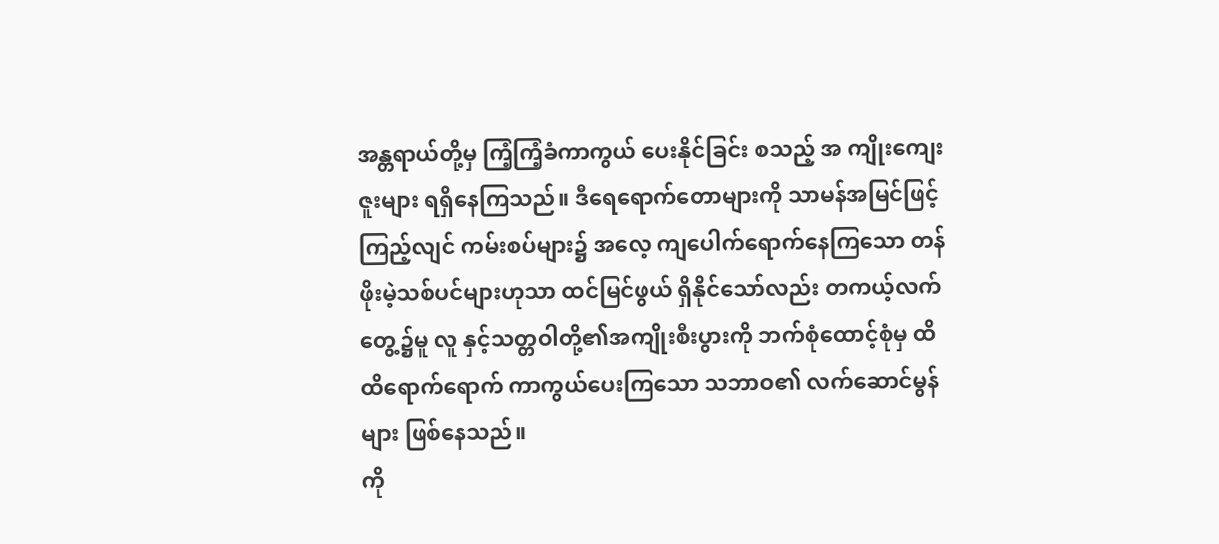အန္တရာယ်တို့မှ ကြံ့ကြံ့ခံကာကွယ် ပေးနိုင်ခြင်း စသည့် အ ကျိုးကျေးဇူးများ ရရှိနေကြသည်။ ဒီရေရောက်တောများကို သာမန်အမြင်ဖြင့်ကြည့်လျင် ကမ်းစပ်များ၌ အလေ့ ကျပေါက်ရောက်နေကြသော တန်ဖိုးမဲ့သစ်ပင်များဟုသာ ထင်မြင်ဖွယ် ရှိနိုင်သော်လည်း တကယ့်လက်တွေ့၌မူ လူ နှင့်သတ္တဝါတို့၏အကျိုးစီးပွားကို ဘက်စုံထောင့်စုံမှ ထိထိရောက်ရောက် ကာကွယ်ပေးကြသော သဘာဝ၏ လက်ဆောင်မွန်များ ဖြစ်နေသည်။
ကို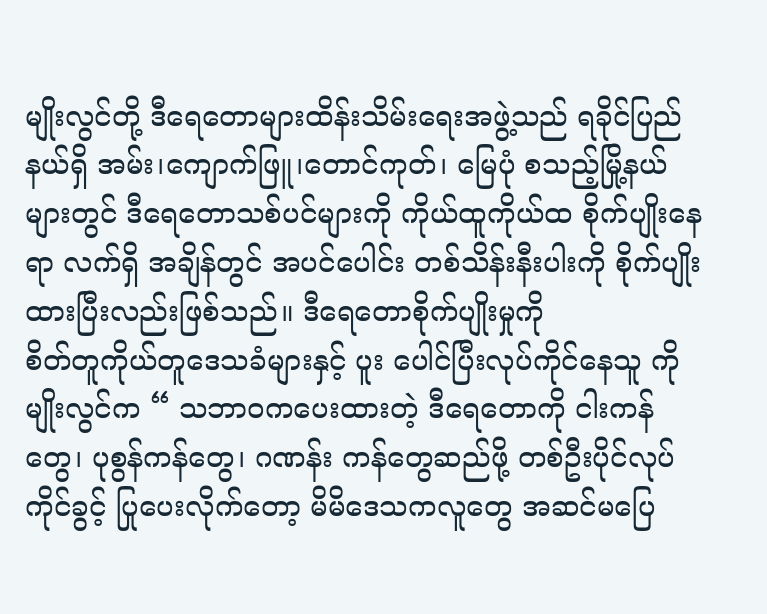မျိုးလွင်တို့ ဒီရေတောများထိန်းသိမ်းရေးအဖွဲ့သည် ရခိုင်ပြည်နယ်ရှိ အမ်း၊ကျောက်ဖြူ၊တောင်ကုတ်၊ မြေပုံ စသည့်မြို့နယ်များတွင် ဒီရေတောသစ်ပင်များကို ကိုယ်ထူကိုယ်ထ စိုက်ပျိုးနေရာ လက်ရှိ အချိန်တွင် အပင်ပေါင်း တစ်သိန်းနီးပါးကို စိုက်ပျိုးထားပြီးလည်းဖြစ်သည်။ ဒီရေတောစိုက်ပျိုးမှုကို
စိတ်တူကိုယ်တူဒေသခံများနှင့် ပူး ပေါင်ပြီးလုပ်ကိုင်နေသူ ကိုမျိုးလွင်က “ သဘာ၀ကပေးထားတဲ့ ဒီရေတောကို ငါးကန်တွေ၊ ပုစွန်ကန်တွေ၊ ဂဏန်း ကန်တွေဆည်ဖို့ တစ်ဦးပိုင်လုပ်ကိုင်ခွင့် ပြုပေးလိုက်တော့ မိမိဒေသကလူတွေ အဆင်မပြေ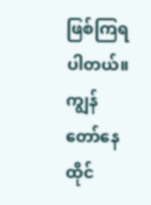ဖြစ်ကြရပါတယ်။ ကျွန်တော်နေထိုင်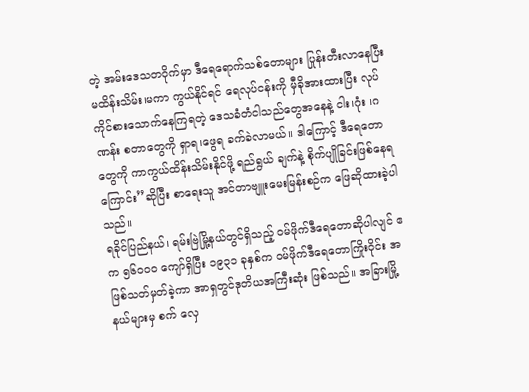တဲ့ အမ်းဒေသတဝိုက်မှာ ဒီရေရောက်သစ်တောများ ပြုန်းတီးလာနေပြီး မထိန်းသိမ်း၊မကာ ကွယ်နိုင်ရင် ရေလုပ်ငန်းကို မှီခိုအားထားပြီး လုပ်ကိုင်စားသောက်နေကြရတဲ့ ဒေသခံတံငါသည်တွေအနေနဲ့ ငါး၊ဂုံး ၊ဂဏန်း စတာတွေကို ရှာရ၊ဖွေရ ခက်ခဲလာမယ်။ ဒါကြောင့် ဒီရေတောတွေကို ကာကွယ်ထိန်းသိမ်းနိုင်ဖို့ ရည်ရွယ် ချက်နဲ့ စိုက်ပျိုခြင်းဖြစ်နေရကြောင်း’’ဆိုပြီး စာရေးသူ အင်တာဗျူးမေးမြန်းစဉ်က ဖြေဆိုထားခဲ့ပါသည်။
ရခိုင်ပြည်နယ်၊ ရမ်းဗြဲမြို့နယ်တွင်ရှိသည့် ဝမ်ဖိုက်ဒီရေတောဆိုပါလျင် ဧက ၅၆၀၀၀ ကျော်ရှိပြီး ၁၉၃၁ ခုနှစ်က ဝမ်ဖိုက်ဒီရေတောကြိုးဝိုင်း အဖြစ်သတ်မှတ်ခဲ့ကာ အာရှတွင်ဒုတိယအကြီးဆုံး ဖြစ်သည်။ အခြားမြို့နယ်များမှ စက် လှေ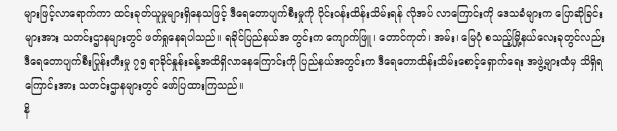များဖြင့်လာရောက်ကာ ထင်းခုတ်ယူမှုများရှိနေသဖြင့် ဒီရေတောပျက်စီးမှုကို ဝိုင်းဝန်းထိန်းသိမ်းရန် လိုအပ် လာကြောင်းကို ဒေသခံများက ပြောဆိုခြင်းများအား သတင်းဌာနများတွင် ဖတ်ရှုနေရပါသည်။ ရခိုင်ပြည်နယ်အ တွင်းက ကျောက်ဖြူ၊ တောင်ကုတ်၊ အမ်း၊ မြေပုံ စသည့်မြို့နယ်လေးခုတွင်လည်း ဒီရေတောပျက်စီးပြုန်းတီးမှု ၇၅ ရာခိုင်နှုန်းခန့်အထိရှိလာနေကြောင်းကို ပြည်နယ်အတွင်းက ဒီရေတောထိန်းသိမ်းစောင့်ရှောက်ရေး အဖွဲ့များထံမှ သိရှိရကြောင်းအား သတင်းဌာနများတွင် ဖော်ပြထားကြသည်။
နိ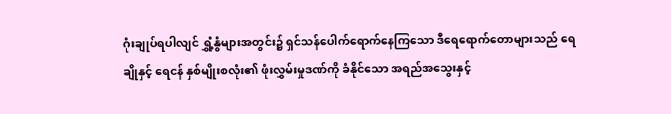ဂုံးချုပ်ရပါလျင် ရွှံ့နွံများအတွင်း၌ ရှင်သန်ပေါက်ရောက်နေကြသော ဒီရေရောက်တောများသည် ရေချိုနှင့် ရေငန် နှစ်မျိုးစလုံး၏ ဖုံးလွှမ်းမှုဒဏ်ကို ခံနိုင်သော အရည်အသွေးနှင့်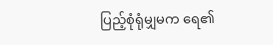ပြည့်စုံရုံမျှမက ရေ၏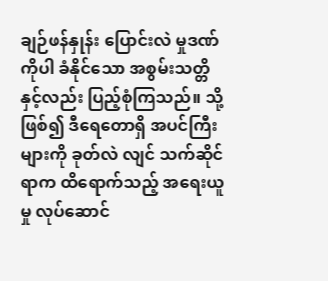ချဉ်ဖန်နှုန်း ပြောင်းလဲ မှုဒဏ်ကိုပါ ခံနိုင်သော အစွမ်းသတ္တိနှင့်လည်း ပြည့်စုံကြသည်။ သို့ဖြစ်၍ ဒီရေတောရှိ အပင်ကြီးများကို ခုတ်လဲ လျင် သက်ဆိုင်ရာက ထိရောက်သည့် အရေးယူမှု လုပ်ဆောင်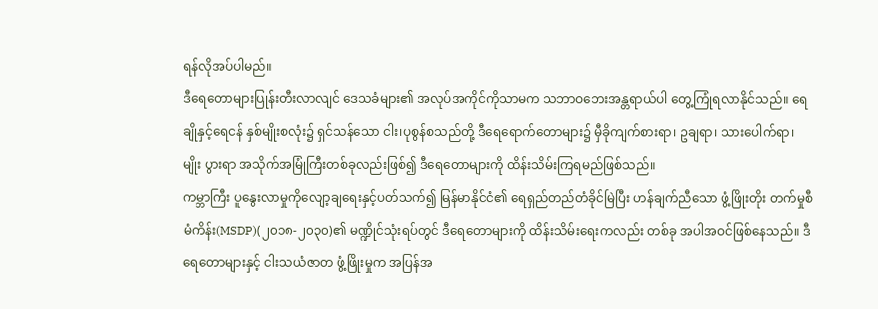ရန်လိုအပ်ပါမည်။
ဒီရေတောများပြုန်းတီးလာလျင် ဒေသခံများ၏ အလုပ်အကိုင်ကိုသာမက သဘာဝဘေးအန္တရာယ်ပါ တွေ့ကြုံရလာနိုင်သည်။ ရေချိုနှင့်ရေငန် နှစ်မျိုးစလုံး၌ ရှင်သန်သော ငါး၊ပုစွန်စသည်တို့ ဒီရေရောက်တောများ၌ မှီခိုကျက်စားရာ၊ ဥချရာ၊ သားပေါက်ရာ၊ မျိုး ပွားရာ အသိုက်အမြုံကြီးတစ်ခုလည်းဖြစ်၍ ဒီရေတောများကို ထိန်းသိမ်းကြရမည်ဖြစ်သည်။
ကမ္ဘာကြီး ပူနွေးလာမှုကိုလျော့ချရေးနှင့်ပတ်သက်၍ မြန်မာနိုင်ငံ၏ ရေရှည်တည်တံခိုင်မြဲပြီး ဟန်ချက်ညီသော ဖွံ့ဖြိုးတိုး တက်မှုစီမံကိန်း(MSDP)(၂၀၁၈-၂၀၃၀)၏ မဏ္ဍိုင်သုံးရပ်တွင် ဒီရေတောများကို ထိန်းသိမ်းရေးကလည်း တစ်ခု အပါအဝင်ဖြစ်နေသည်။ ဒီရေတောများနှင့် ငါးသယံဇာတ ဖွံ့ဖြိုးမှုက အပြန်အ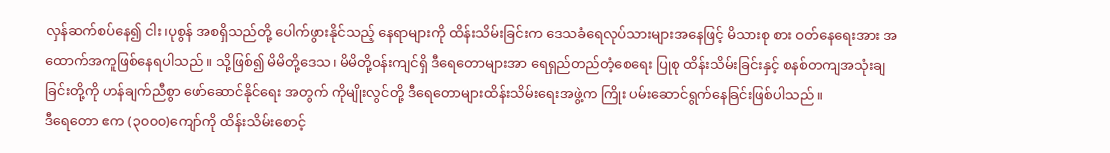လှန်ဆက်စပ်နေ၍ ငါး၊ပုစွန် အစရှိသည်တို့ ပေါက်ဖွားနိုင်သည့် နေရာများကို ထိန်းသိမ်းခြင်းက ဒေသခံရေလုပ်သားများအနေဖြင့် မိသားစု စား ဝတ်နေရေးအား အထောက်အကူဖြစ်နေရပါသည်။ သို့ဖြစ်၍ မိမိတို့ဒေသ၊ မိမိတို့ဝန်းကျင်ရှိ ဒီရေတောများအာ ရေရှည်တည်တံ့စေရေး ပြုစု ထိန်းသိမ်းခြင်းနှင့် စနစ်တကျအသုံးချခြင်းတို့ကို ဟန်ချက်ညီစွာ ဖော်ဆောင်နိုင်ရေး အတွက် ကိုမျိုးလွင်တို့ ဒီရေတောများထိန်းသိမ်းရေးအဖွဲ့က ကြိုး ပမ်းဆောင်ရွက်နေခြင်းဖြစ်ပါသည်။
ဒီရေတော ဧက (၃၀၀၀)ကျော်ကို ထိန်းသိမ်းစောင့်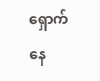ရှောက်နေ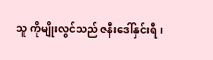သူ ကိုမျိုးလွင်သည် ဇနီးဒေါ်နှင်းရီ၊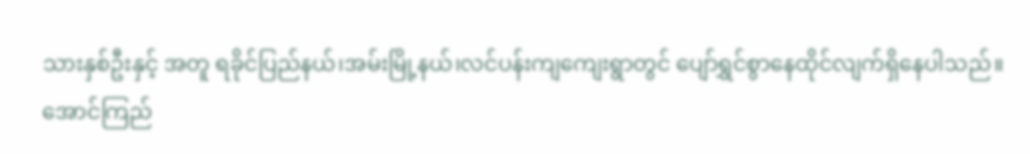သားနှစ်ဦးနှင့် အတူ ရခိုင်ပြည်နယ်၊အမ်းမြို့နယ်၊လင်ပန်းကျကျေးရွာတွင် ပျော်ရွှင်စွာနေထိုင်လျက်ရှိနေပါသည်။
အောင်ကြည်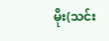မိုး(သင်း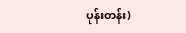ပုန်းတန်း)